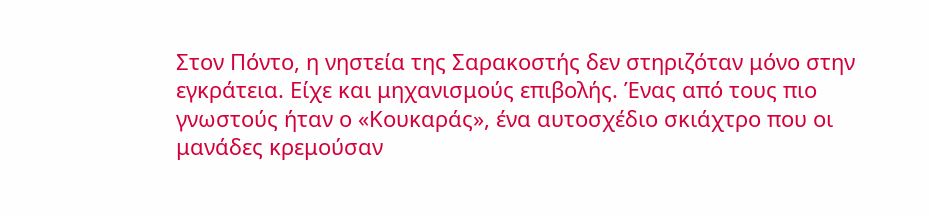Στον Πόντο, η νηστεία της Σαρακοστής δεν στηριζόταν μόνο στην εγκράτεια. Είχε και μηχανισμούς επιβολής. Ένας από τους πιο γνωστούς ήταν ο «Κουκαράς», ένα αυτοσχέδιο σκιάχτρο που οι μανάδες κρεμούσαν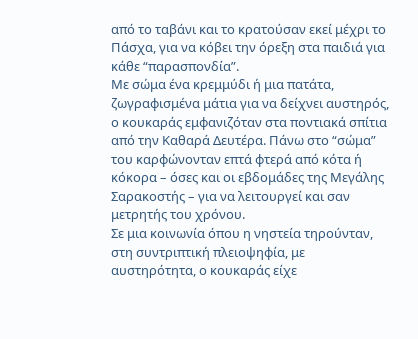από το ταβάνι και το κρατούσαν εκεί μέχρι το Πάσχα, για να κόβει την όρεξη στα παιδιά για κάθε “παρασπονδία”.
Με σώμα ένα κρεμμύδι ή μια πατάτα, ζωγραφισμένα μάτια για να δείχνει αυστηρός, ο κουκαράς εμφανιζόταν στα ποντιακά σπίτια από την Καθαρά Δευτέρα. Πάνω στο “σώμα” του καρφώνονταν επτά φτερά από κότα ή κόκορα – όσες και οι εβδομάδες της Μεγάλης Σαρακοστής – για να λειτουργεί και σαν μετρητής του χρόνου.
Σε μια κοινωνία όπου η νηστεία τηρούνταν, στη συντριπτική πλειοψηφία, με αυστηρότητα, ο κουκαράς είχε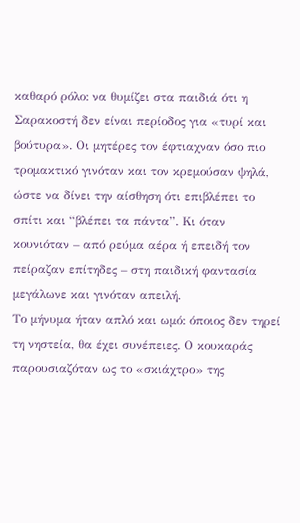καθαρό ρόλο: να θυμίζει στα παιδιά ότι η Σαρακοστή δεν είναι περίοδος για «τυρί και βούτυρα». Οι μητέρες τον έφτιαχναν όσο πιο τρομακτικό γινόταν και τον κρεμούσαν ψηλά, ώστε να δίνει την αίσθηση ότι επιβλέπει το σπίτι και “βλέπει τα πάντα”. Κι όταν κουνιόταν – από ρεύμα αέρα ή επειδή τον πείραζαν επίτηδες – στη παιδική φαντασία μεγάλωνε και γινόταν απειλή.
Το μήνυμα ήταν απλό και ωμό: όποιος δεν τηρεί τη νηστεία, θα έχει συνέπειες. Ο κουκαράς παρουσιαζόταν ως το «σκιάχτρο» της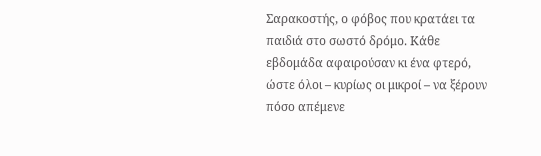Σαρακοστής, ο φόβος που κρατάει τα παιδιά στο σωστό δρόμο. Κάθε εβδομάδα αφαιρούσαν κι ένα φτερό, ώστε όλοι – κυρίως οι μικροί – να ξέρουν πόσο απέμενε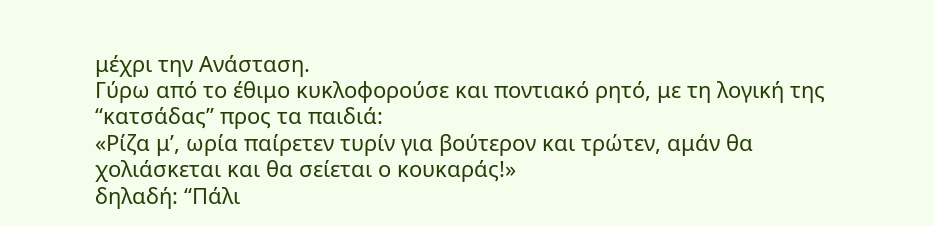μέχρι την Ανάσταση.
Γύρω από το έθιμο κυκλοφορούσε και ποντιακό ρητό, με τη λογική της “κατσάδας” προς τα παιδιά:
«Ρίζα μ’, ωρία παίρετεν τυρίν για βούτερον και τρώτεν, αμάν θα χολιάσκεται και θα σείεται ο κουκαράς!»
δηλαδή: “Πάλι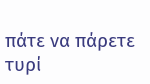πάτε να πάρετε τυρί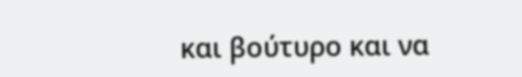και βούτυρο και να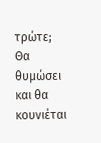τρώτε; Θα θυμώσει και θα κουνιέται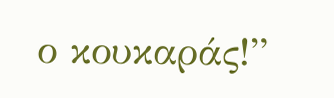ο κουκαράς!”